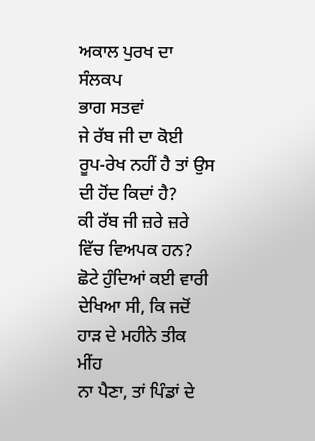ਅਕਾਲ ਪੁਰਖ ਦਾ ਸੰਲਕਪ
ਭਾਗ ਸਤਵਾਂ
ਜੇ ਰੱਬ ਜੀ ਦਾ ਕੋਈ
ਰੂਪ-ਰੇਖ ਨਹੀਂ ਹੈ ਤਾਂ ਉਸ ਦੀ ਹੋਂਦ ਕਿਦਾਂ ਹੈ?
ਕੀ ਰੱਬ ਜੀ ਜ਼ਰੇ ਜ਼ਰੇ
ਵਿੱਚ ਵਿਅਪਕ ਹਨ?
ਛੋਟੇ ਹੁੰਦਿਆਂ ਕਈ ਵਾਰੀ ਦੇਖਿਆ ਸੀ, ਕਿ ਜਦੋਂ ਹਾੜ ਦੇ ਮਹੀਨੇ ਤੀਕ ਮੀਂਹ
ਨਾ ਪੈਣਾ, ਤਾਂ ਪਿੰਡਾਂ ਦੇ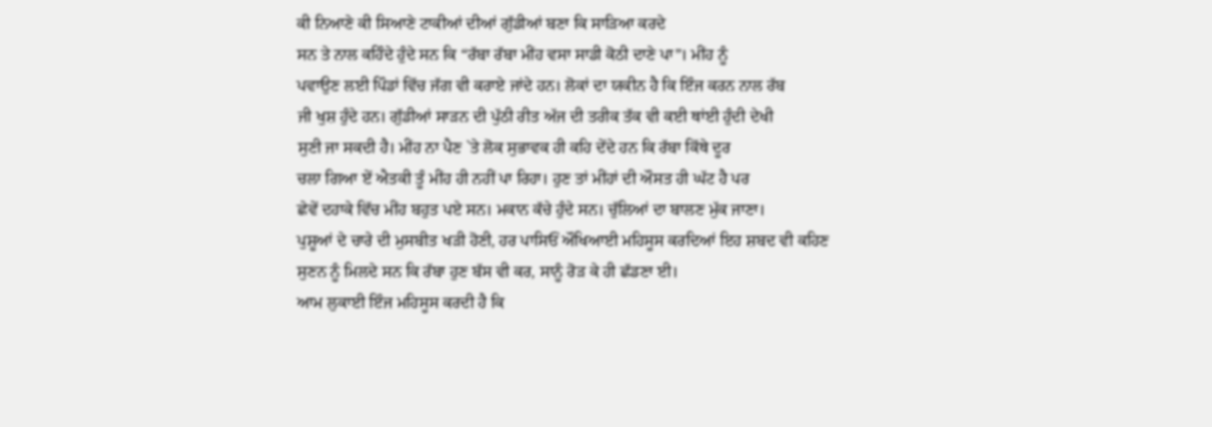ਕੀ ਨਿਆਣੇ ਕੀ ਸਿਆਣੇ ਟਾਕੀਆਂ ਦੀਆਂ ਗੁੱਡੀਆਂ ਬਣਾ ਕਿ ਸਾੜਿਆ ਕਰਦੇ
ਸਨ ਤੇ ਨਾਲ ਕਹਿੰਦੇ ਹੁੰਦੇ ਸਨ ਕਿ “ਰੱਬਾ ਰੱਬਾ ਮੀਂਹ ਵਸਾ ਸਾਡੀ ਕੋਠੀ ਦਾਣੇ ਪਾ”। ਮੀਂਹ ਨੂੰ
ਪਵਾਉਣ ਲਈ ਪਿੰਡਾਂ ਵਿੱਚ ਜੱਗ ਵੀ ਕਰਾਏ ਜਾਂਦੇ ਹਨ। ਲੋਕਾਂ ਦਾ ਯਕੀਨ ਹੈ ਕਿ ਇੰਜ ਕਰਨ ਨਾਲ ਰੱਬ
ਜੀ ਖੁਸ਼ ਹੁੰਦੇ ਹਨ। ਗੁੱਡੀਆਂ ਸਾੜਨ ਦੀ ਪੁੱਠੀ ਰੀਤ ਅੱਜ ਦੀ ਤਰੀਕ ਤੱਕ ਵੀ ਕਈ ਥਾਂਈ ਹੁੰਦੀ ਦੇਖੀ
ਸੁਣੀ ਜਾ ਸਕਦੀ ਹੈ। ਮੀਂਹ ਨਾ ਪੈਣ `ਤੇ ਲੋਕ ਸੁਭਾਵਕ ਹੀ ਕਹਿ ਦੇਂਦੇ ਹਨ ਕਿ ਰੱਬਾ ਕਿੱਥੇ ਦੂਰ
ਚਲਾ ਗਿਆ ਏਂ ਐਤਕੀ ਤੂੰ ਮੀਂਹ ਹੀ ਨਹੀਂ ਪਾ ਰਿਹਾ। ਹੁਣ ਤਾਂ ਮੀਂਹਾਂ ਦੀ ਔਸਤ ਹੀ ਘੱਟ ਹੈ ਪਰ
ਛੇਵੇਂ ਦਹਾਕੇ ਵਿੱਚ ਮੀਂਹ ਬਹੁਤ ਪਏ ਸਨ। ਮਕਾਨ ਕੱਚੇ ਹੁੰਦੇ ਸਨ। ਚੁੱਲਿਆਂ ਦਾ ਬਾਲਣ ਮੁੱਕ ਜਾਣਾ।
ਪੁਸ਼ੂਆਂ ਦੇ ਚਾਰੇ ਦੀ ਮੁਸਬੀਤ ਖੜੀ ਹੋਣੀ, ਹਰ ਪਾਸਿਓਂ ਔਖਿਆਈ ਮਹਿਸੂਸ ਕਰਦਿਆਂ ਇਹ ਸ਼ਬਦ ਵੀ ਕਹਿਣ
ਸੁਣਨ ਨੂੰ ਮਿਲਦੇ ਸਨ ਕਿ ਰੱਬਾ ਹੁਣ ਬੱਸ ਵੀ ਕਰ, ਸਾਨੂੰ ਰੋੜ ਕੇ ਹੀ ਛੱਡਣਾ ਈ।
ਆਮ ਲੁਕਾਈ ਇੰਜ ਮਹਿਸੂਸ ਕਰਦੀ ਹੈ ਕਿ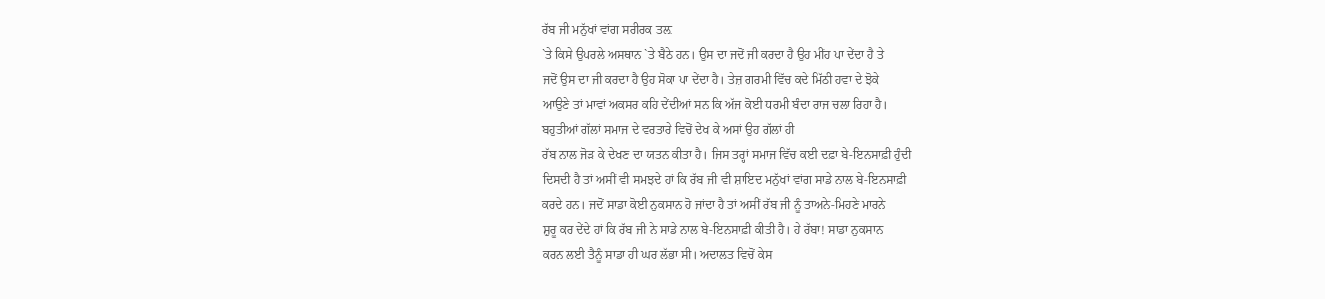ਰੱਬ ਜੀ ਮਨੁੱਖਾਂ ਵਾਂਗ ਸਰੀਰਕ ਤਲ਼
`ਤੇ ਕਿਸੇ ਉਪਰਲੇ ਅਸਥਾਨ `ਤੇ ਬੈਠੇ ਹਨ। ਉਸ ਦਾ ਜਦੋਂ ਜੀ ਕਰਦਾ ਹੈ ਉਹ ਮੀਂਹ ਪਾ ਦੇਂਦਾ ਹੈ ਤੇ
ਜਦੋਂ ਉਸ ਦਾ ਜੀ ਕਰਦਾ ਹੈ ਉਹ ਸੋਕਾ ਪਾ ਦੇਂਦਾ ਹੈ। ਤੇਜ਼ ਗਰਮੀ ਵਿੱਚ ਕਦੇ ਮਿੱਠੀ ਹਵਾ ਦੇ ਝੋਕੇ
ਆਉਣੇ ਤਾਂ ਮਾਵਾਂ ਅਕਸਰ ਕਹਿ ਦੇਂਦੀਆਂ ਸਨ ਕਿ ਅੱਜ ਕੋਈ ਧਰਮੀ ਬੰਦਾ ਰਾਜ ਚਲਾ ਰਿਹਾ ਹੈ।
ਬਹੁਤੀਆਂ ਗੱਲਾਂ ਸਮਾਜ ਦੇ ਵਰਤਾਰੇ ਵਿਚੋਂ ਦੇਖ ਕੇ ਅਸਾਂ ਉਹ ਗੱਲਾਂ ਹੀ
ਰੱਬ ਨਾਲ ਜੋੜ ਕੇ ਦੇਖਣ ਦਾ ਯਤਨ ਕੀਤਾ ਹੈ। ਜਿਸ ਤਰ੍ਹਾਂ ਸਮਾਜ ਵਿੱਚ ਕਈ ਦਫ਼ਾ ਬੇ-ਇਨਸਾਫ਼ੀ ਹੁੰਦੀ
ਦਿਸਦੀ ਹੈ ਤਾਂ ਅਸੀਂ ਵੀ ਸਮਝਦੇ ਹਾਂ ਕਿ ਰੱਬ ਜੀ ਵੀ ਸ਼ਾਇਦ ਮਨੁੱਖਾਂ ਵਾਂਗ ਸਾਡੇ ਨਾਲ ਬੇ-ਇਨਸਾਫ਼ੀ
ਕਰਦੇ ਹਨ। ਜਦੋਂ ਸਾਡਾ ਕੋਈ ਨੁਕਸਾਨ ਹੋ ਜਾਂਦਾ ਹੈ ਤਾਂ ਅਸੀਂ ਰੱਬ ਜੀ ਨੂੰ ਤਾਅਨੇ-ਮਿਹਣੇ ਮਾਰਨੇ
ਸ਼ੁਰੂ ਕਰ ਦੇਂਦੇ ਹਾਂ ਕਿ ਰੱਬ ਜੀ ਨੇ ਸਾਡੇ ਨਾਲ ਬੇ-ਇਨਸਾਫ਼ੀ ਕੀਤੀ ਹੈ। ਹੇ ਰੱਬਾ! ਸਾਡਾ ਨੁਕਸਾਨ
ਕਰਨ ਲਈ ਤੈਨੂੰ ਸਾਡਾ ਹੀ ਘਰ ਲੱਭਾ ਸੀ। ਅਦਾਲਤ ਵਿਚੋਂ ਕੇਸ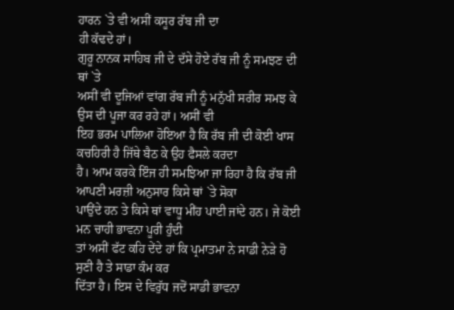ਹਾਰਨ `ਤੇ ਵੀ ਅਸੀਂ ਕਸੂਰ ਰੱਬ ਜੀ ਦਾ
ਹੀ ਕੱਢਦੇ ਹਾਂ।
ਗੁਰੂ ਨਾਨਕ ਸਾਹਿਬ ਜੀ ਦੇ ਦੱਸੇ ਹੋਏ ਰੱਬ ਜੀ ਨੂੰ ਸਮਝਣ ਦੀ ਥਾਂ `ਤੇ
ਅਸੀਂ ਵੀ ਦੂਜਿਆਂ ਵਾਂਗ ਰੱਬ ਜੀ ਨੂੰ ਮਨੁੱਖੀ ਸਰੀਰ ਸਮਝ ਕੇ ਉਸ ਦੀ ਪੂਜਾ ਕਰ ਰਹੇ ਹਾਂ। ਅਸੀਂ ਵੀ
ਇਹ ਭਰਮ ਪਾਲਿਆ ਹੋਇਆ ਹੈ ਕਿ ਰੱਬ ਜੀ ਦੀ ਕੋਈ ਖਾਸ ਕਚਹਿਰੀ ਹੈ ਜਿੱਥੇ ਬੈਠ ਕੇ ਉਹ ਫੈਸਲੇ ਕਰਦਾ
ਹੈ। ਆਮ ਕਰਕੇ ਇੰਜ ਹੀ ਸਮਝਿਆ ਜਾ ਰਿਹਾ ਹੈ ਕਿ ਰੱਬ ਜੀ ਆਪਣੀ ਮਰਜ਼ੀ ਅਨੁਸਾਰ ਕਿਸੇ ਥਾਂ `ਤੇ ਸੋਕਾ
ਪਾਉਂਦੇ ਹਨ ਤੇ ਕਿਸੇ ਥਾਂ ਵਾਧੂ ਮੀਂਹ ਪਾਈ ਜਾਂਦੇ ਹਨ। ਜੇ ਕੋਈ ਮਨ ਚਾਹੀ ਭਾਵਨਾ ਪੂਰੀ ਹੁੰਦੀ
ਤਾਂ ਅਸੀਂ ਫੱਟ ਕਹਿ ਦੇਂਦੇ ਹਾਂ ਕਿ ਪ੍ਰਮਾਤਮਾ ਨੇ ਸਾਡੀ ਨੇੜੇ ਹੋ ਸੁਣੀ ਹੈ ਤੇ ਸਾਡਾ ਕੰਮ ਕਰ
ਦਿੱਤਾ ਹੈ। ਇਸ ਦੇ ਵਿਰੁੱਧ ਜਦੋਂ ਸਾਡੀ ਭਾਵਨਾ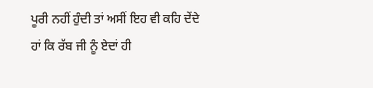ਪੂਰੀ ਨਹੀਂ ਹੁੰਦੀ ਤਾਂ ਅਸੀਂ ਇਹ ਵੀ ਕਹਿ ਦੇਂਦੇ
ਹਾਂ ਕਿ ਰੱਬ ਜੀ ਨੂੰ ਏਦਾਂ ਹੀ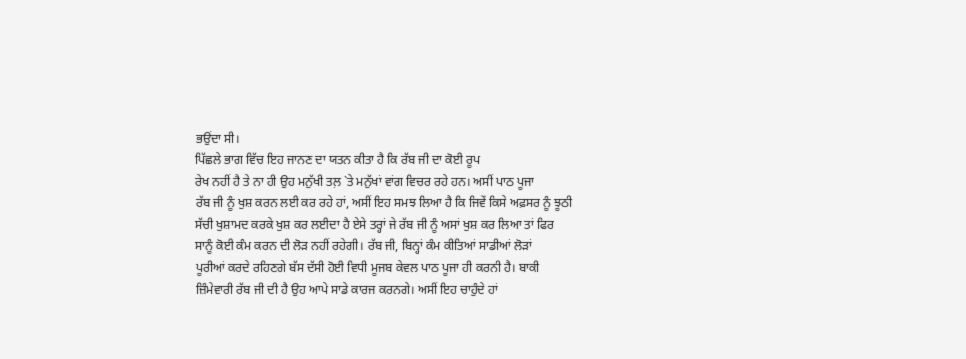ਭਉਂਦਾ ਸੀ।
ਪਿੱਛਲੇ ਭਾਗ ਵਿੱਚ ਇਹ ਜਾਨਣ ਦਾ ਯਤਨ ਕੀਤਾ ਹੈ ਕਿ ਰੱਬ ਜੀ ਦਾ ਕੋਈ ਰੂਪ
ਰੇਖ ਨਹੀਂ ਹੈ ਤੇ ਨਾ ਹੀ ਉਹ ਮਨੁੱਖੀ ਤਲ਼ `ਤੇ ਮਨੁੱਖਾਂ ਵਾਂਗ ਵਿਚਰ ਰਹੇ ਹਨ। ਅਸੀਂ ਪਾਠ ਪੂਜਾ
ਰੱਬ ਜੀ ਨੂੰ ਖੁਸ਼ ਕਰਨ ਲਈ ਕਰ ਰਹੇ ਹਾਂ, ਅਸੀਂ ਇਹ ਸਮਝ ਲਿਆ ਹੈ ਕਿ ਜਿਵੇਂ ਕਿਸੇ ਅਫ਼ਸਰ ਨੂੰ ਝੂਠੀ
ਸੱਚੀ ਖੁਸ਼ਾਮਦ ਕਰਕੇ ਖੁਸ਼ ਕਰ ਲਈਦਾ ਹੈ ਏਸੇ ਤਰ੍ਹਾਂ ਜੇ ਰੱਬ ਜੀ ਨੂੰ ਅਸਾਂ ਖੁਸ਼ ਕਰ ਲਿਆ ਤਾਂ ਫਿਰ
ਸਾਨੂੰ ਕੋਈ ਕੰਮ ਕਰਨ ਦੀ ਲੋੜ ਨਹੀਂ ਰਹੇਗੀ। ਰੱਬ ਜੀ, ਬਿਨ੍ਹਾਂ ਕੰਮ ਕੀਤਿਆਂ ਸਾਡੀਆਂ ਲੋੜਾਂ
ਪੂਰੀਆਂ ਕਰਦੇ ਰਹਿਣਗੇ ਬੱਸ ਦੱਸੀ ਹੋਈ ਵਿਧੀ ਮੂਜਬ ਕੇਵਲ ਪਾਠ ਪੂਜਾ ਹੀ ਕਰਨੀ ਹੈ। ਬਾਕੀ
ਜ਼ਿੰਮੇਵਾਰੀ ਰੱਬ ਜੀ ਦੀ ਹੈ ਉਹ ਆਪੇ ਸਾਡੇ ਕਾਰਜ ਕਰਨਗੇ। ਅਸੀਂ ਇਹ ਚਾਹੁੰਦੇ ਹਾਂ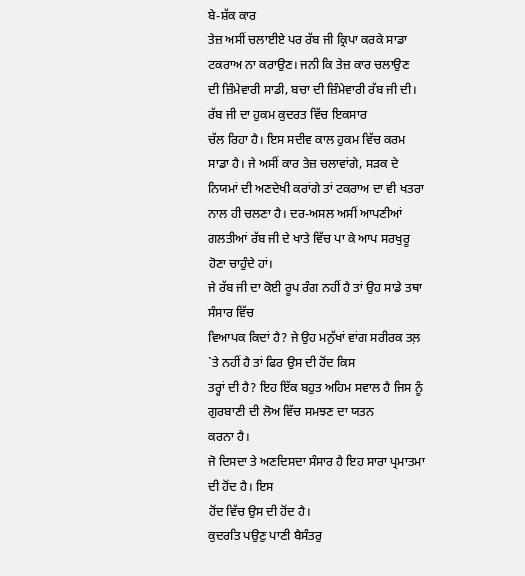ਬੇ-ਸ਼ੱਕ ਕਾਰ
ਤੇਜ਼ ਅਸੀਂ ਚਲਾਈਏ ਪਰ ਰੱਬ ਜੀ ਕ੍ਰਿਪਾ ਕਰਕੇ ਸਾਡਾ ਟਕਰਾਅ ਨਾ ਕਰਾਉਣ। ਜਨੀ ਕਿ ਤੇਜ਼ ਕਾਰ ਚਲਾਉਣ
ਦੀ ਜ਼ਿੰਮੇਵਾਰੀ ਸਾਡੀ, ਬਚਾ ਦੀ ਜ਼ਿੰਮੇਵਾਰੀ ਰੱਬ ਜੀ ਦੀ। ਰੱਬ ਜੀ ਦਾ ਹੁਕਮ ਕੁਦਰਤ ਵਿੱਚ ਇਕਸਾਰ
ਚੱਲ ਰਿਹਾ ਹੈ। ਇਸ ਸਦੀਵ ਕਾਲ ਹੁਕਮ ਵਿੱਚ ਕਰਮ ਸਾਡਾ ਹੈ। ਜੇ ਅਸੀਂ ਕਾਰ ਤੇਜ਼ ਚਲਾਵਾਂਗੇ, ਸੜਕ ਦੇ
ਨਿਯਮਾਂ ਦੀ ਅਣਦੇਖੀ ਕਰਾਂਗੇ ਤਾਂ ਟਕਰਾਅ ਦਾ ਵੀ ਖਤਰਾ ਨਾਲ ਹੀ ਚਲਣਾ ਹੈ। ਦਰ-ਅਸਲ ਅਸੀਂ ਆਪਣੀਆਂ
ਗਲਤੀਆਂ ਰੱਬ ਜੀ ਦੇ ਖਾਤੇ ਵਿੱਚ ਪਾ ਕੇ ਆਪ ਸਰਖੁਰੂ ਹੋਣਾ ਚਾਹੁੰਦੇ ਹਾਂ।
ਜੇ ਰੱਬ ਜੀ ਦਾ ਕੋਈ ਰੂਪ ਰੰਗ ਨਹੀਂ ਹੈ ਤਾਂ ਉਹ ਸਾਡੇ ਤਥਾ ਸੰਸਾਰ ਵਿੱਚ
ਵਿਆਪਕ ਕਿਦਾਂ ਹੈ? ਜੇ ਉਹ ਮਨੁੱਖਾਂ ਵਾਂਗ ਸਰੀਰਕ ਤਲ਼ `ਤੇ ਨਹੀਂ ਹੈ ਤਾਂ ਫਿਰ ਉਸ ਦੀ ਹੋਂਦ ਕਿਸ
ਤਰ੍ਹਾਂ ਦੀ ਹੈ? ਇਹ ਇੱਕ ਬਹੁਤ ਅਹਿਮ ਸਵਾਲ ਹੈ ਜਿਸ ਨੂੰ ਗੁਰਬਾਣੀ ਦੀ ਲੋਅ ਵਿੱਚ ਸਮਝਣ ਦਾ ਯਤਨ
ਕਰਨਾ ਹੈ।
ਜੋ ਦਿਸਦਾ ਤੇ ਅਣਦਿਸਦਾ ਸੰਸਾਰ ਹੈ ਇਹ ਸਾਰਾ ਪ੍ਰਮਾਤਮਾ ਦੀ ਹੋਂਦ ਹੈ। ਇਸ
ਹੋਂਦ ਵਿੱਚ ਉਸ ਦੀ ਹੋਂਦ ਹੈ।
ਕੁਦਰਤਿ ਪਉਣੁ ਪਾਣੀ ਬੈਸੰਤਰੁ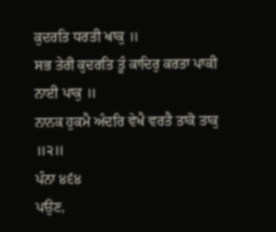ਕੁਦਰਤਿ ਧਰਤੀ ਖਾਕੁ ॥
ਸਭ ਤੇਰੀ ਕੁਦਰਤਿ ਤੂੰ ਕਾਦਿਰੁ ਕਰਤਾ ਪਾਕੀ ਨਾਈ ਪਾਕੁ ॥
ਨਾਨਕ ਹੁਕਮੈ ਅੰਦਰਿ ਵੇਖੈ ਵਰਤੈ ਤਾਕੋ ਤਾਕੁ ॥੨॥
ਪੰਨਾ ੪੬੪
ਪਉਣ,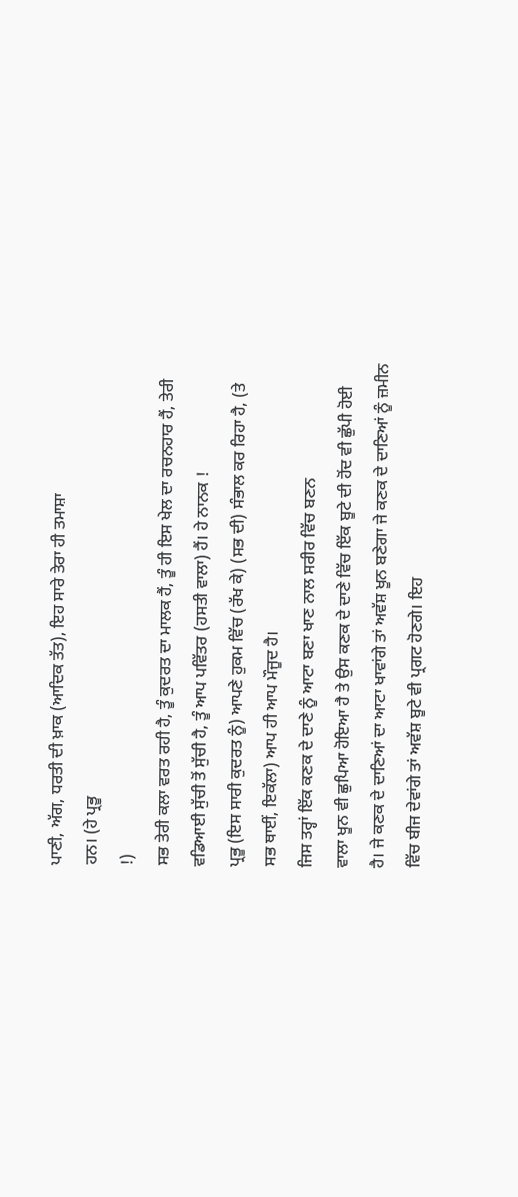ਪਾਣੀ, ਅੱਗ, ਧਰਤੀ ਦੀ ਖ਼ਾਕ (ਆਦਿਕ ਤੱਤ), ਇਹ ਸਾਰੇ ਤੇਰਾ ਹੀ ਤਮਾਸ਼ਾ
ਹਨ। (ਹੇ ਪ੍ਰਭੂ
!)
ਸਭ ਤੇਰੀ ਕਲਾ ਵਰਤ ਰਹੀ ਹੈ, ਤੂੰ ਕੁਦਰਤ ਦਾ ਮਾਲਕ ਹੈਂ, ਤੂੰ ਹੀ ਇਸ ਖੇਲ ਦਾ ਰਚਨਹਾਰ ਹੈਂ, ਤੇਰੀ
ਵਡਿਆਈ ਸੁੱਚੀ ਤੋਂ ਸੁੱਚੀ ਹੈ, ਤੂੰ ਆਪ ਪਵਿੱਤਰ (ਹਸਤੀ ਵਾਲਾ) ਹੈਂ। ਹੇ ਨਾਨਕ !
ਪ੍ਰਭੂ (ਇਸ ਸਾਰੀ ਕੁਦਰਤ ਨੂੰ) ਆਪਣੇ ਹੁਕਮ ਵਿੱਚ (ਰੱਖ ਕੇ) (ਸਭ ਦੀ) ਸੰਭਾਲ ਕਰ ਰਿਹਾ ਹੈ, (ਤੇ
ਸਭ ਥਾਈਂ, ਇਕੱਲਾ) ਆਪ ਹੀ ਆਪ ਮੌਜੂਦ ਹੈ।
ਜਿਸ ਤਰ੍ਹਾਂ ਇੱਕ ਕਣਕ ਦੇ ਦਾਣੇ ਨੂੰ ਆਟਾ ਬਣਾ ਖਾਣ ਨਾਲ ਸਰੀਰ ਵਿੱਚ ਬਣਨ
ਵਾਲਾ ਖੂਨ ਵੀ ਛੁਪਿਆ ਹੋਇਆ ਹੈ ਤੇ ਉਸ ਕਣਕ ਦੇ ਦਾਣੇ ਵਿੱਚ ਇੱਕ ਬੂਟੇ ਦੀ ਹੋਂਦ ਵੀ ਛੁੱਪੀ ਹੋਈ
ਹੈ। ਜੇ ਕਣਕ ਦੇ ਦਾਣਿਆਂ ਦਾ ਆਟਾ ਖਾਵਾਂਗੇ ਤਾਂ ਅਵੱਸ਼ ਖੂਨ ਬਣੇਗਾ ਜੇ ਕਣਕ ਦੇ ਦਾਣਿਆਂ ਨੂੰ ਜ਼ਮੀਨ
ਵਿੱਚ ਬੀਜ ਦੇਵਾਂਗੇ ਤਾਂ ਅਵੱਸ਼ ਬੂਟੇ ਵੀ ਪ੍ਰਗਟ ਹੋਣਗੇ। ਇਹ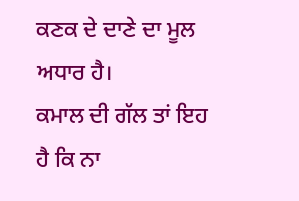ਕਣਕ ਦੇ ਦਾਣੇ ਦਾ ਮੂਲ ਅਧਾਰ ਹੈ।
ਕਮਾਲ ਦੀ ਗੱਲ ਤਾਂ ਇਹ ਹੈ ਕਿ ਨਾ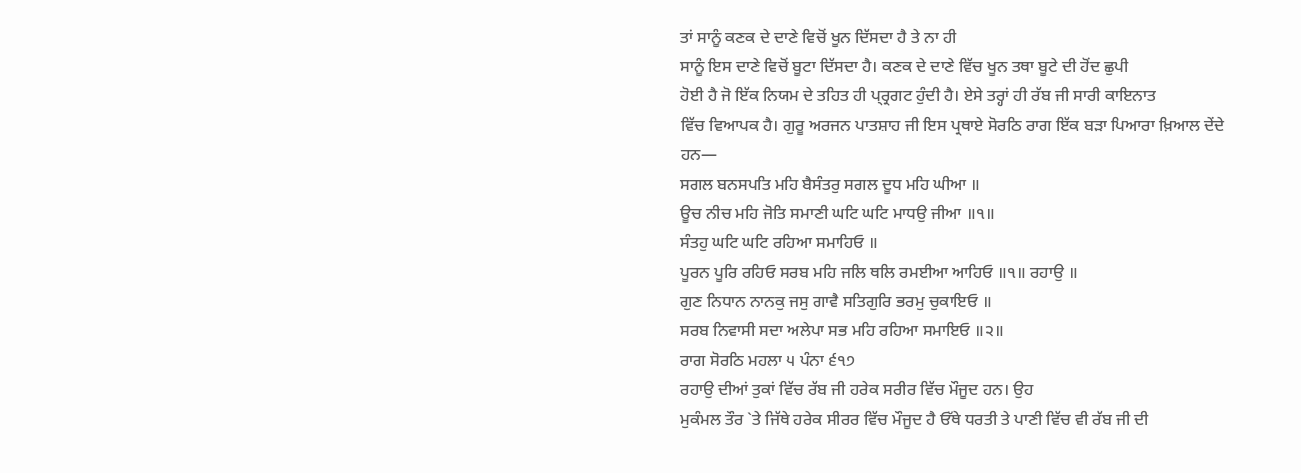ਤਾਂ ਸਾਨੂੰ ਕਣਕ ਦੇ ਦਾਣੇ ਵਿਚੋਂ ਖੂਨ ਦਿੱਸਦਾ ਹੈ ਤੇ ਨਾ ਹੀ
ਸਾਨੂੰ ਇਸ ਦਾਣੇ ਵਿਚੋਂ ਬੂਟਾ ਦਿੱਸਦਾ ਹੈ। ਕਣਕ ਦੇ ਦਾਣੇ ਵਿੱਚ ਖੂਨ ਤਥਾ ਬੂਟੇ ਦੀ ਹੋਂਦ ਛੁਪੀ
ਹੋਈ ਹੈ ਜੋ ਇੱਕ ਨਿਯਮ ਦੇ ਤਹਿਤ ਹੀ ਪ੍ਰ੍ਰਗਟ ਹੁੰਦੀ ਹੈ। ਏਸੇ ਤਰ੍ਹਾਂ ਹੀ ਰੱਬ ਜੀ ਸਾਰੀ ਕਾਇਨਾਤ
ਵਿੱਚ ਵਿਆਪਕ ਹੈ। ਗੁਰੂ ਅਰਜਨ ਪਾਤਸ਼ਾਹ ਜੀ ਇਸ ਪ੍ਰਥਾਏ ਸੋਰਠਿ ਰਾਗ ਇੱਕ ਬੜਾ ਪਿਆਰਾ ਖ਼ਿਆਲ ਦੇਂਦੇ
ਹਨ—
ਸਗਲ ਬਨਸਪਤਿ ਮਹਿ ਬੈਸੰਤਰੁ ਸਗਲ ਦੂਧ ਮਹਿ ਘੀਆ ॥
ਊਚ ਨੀਚ ਮਹਿ ਜੋਤਿ ਸਮਾਣੀ ਘਟਿ ਘਟਿ ਮਾਧਉ ਜੀਆ ॥੧॥
ਸੰਤਹੁ ਘਟਿ ਘਟਿ ਰਹਿਆ ਸਮਾਹਿਓ ॥
ਪੂਰਨ ਪੂਰਿ ਰਹਿਓ ਸਰਬ ਮਹਿ ਜਲਿ ਥਲਿ ਰਮਈਆ ਆਹਿਓ ॥੧॥ ਰਹਾਉ ॥
ਗੁਣ ਨਿਧਾਨ ਨਾਨਕੁ ਜਸੁ ਗਾਵੈ ਸਤਿਗੁਰਿ ਭਰਮੁ ਚੁਕਾਇਓ ॥
ਸਰਬ ਨਿਵਾਸੀ ਸਦਾ ਅਲੇਪਾ ਸਭ ਮਹਿ ਰਹਿਆ ਸਮਾਇਓ ॥੨॥
ਰਾਗ ਸੋਰਠਿ ਮਹਲਾ ੫ ਪੰਨਾ ੬੧੭
ਰਹਾਉ ਦੀਆਂ ਤੁਕਾਂ ਵਿੱਚ ਰੱਬ ਜੀ ਹਰੇਕ ਸਰੀਰ ਵਿੱਚ ਮੌਜੂਦ ਹਨ। ਉਹ
ਮੁਕੰਮਲ ਤੌਰ `ਤੇ ਜਿੱਥੇ ਹਰੇਕ ਸੀਰਰ ਵਿੱਚ ਮੌਜੂਦ ਹੈ ਓੱਥੇ ਧਰਤੀ ਤੇ ਪਾਣੀ ਵਿੱਚ ਵੀ ਰੱਬ ਜੀ ਦੀ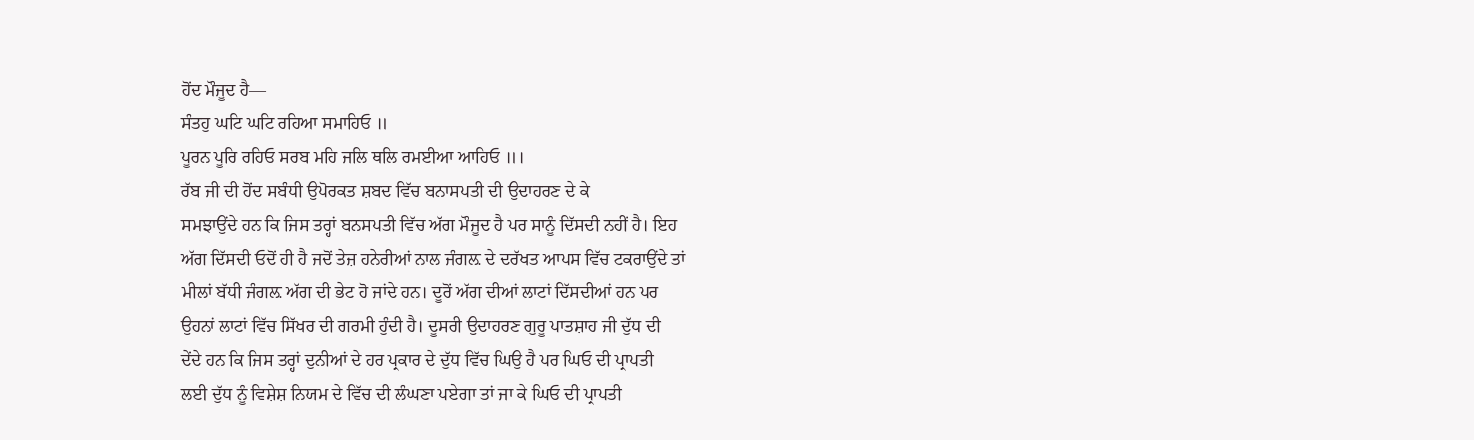ਹੋਂਦ ਮੌਜੂਦ ਹੈ—
ਸੰਤਹੁ ਘਟਿ ਘਟਿ ਰਹਿਆ ਸਮਾਹਿਓ ॥
ਪੂਰਨ ਪੂਰਿ ਰਹਿਓ ਸਰਬ ਮਹਿ ਜਲਿ ਥਲਿ ਰਮਈਆ ਆਹਿਓ ॥।
ਰੱਬ ਜੀ ਦੀ ਹੋਂਦ ਸਬੰਧੀ ਉਪੋਰਕਤ ਸ਼ਬਦ ਵਿੱਚ ਬਨਾਸਪਤੀ ਦੀ ਉਦਾਹਰਣ ਦੇ ਕੇ
ਸਮਝਾਉਂਦੇ ਹਨ ਕਿ ਜਿਸ ਤਰ੍ਹਾਂ ਬਨਸਪਤੀ ਵਿੱਚ ਅੱਗ ਮੌਜੂਦ ਹੈ ਪਰ ਸਾਨੂੰ ਦਿੱਸਦੀ ਨਹੀਂ ਹੈ। ਇਹ
ਅੱਗ ਦਿੱਸਦੀ ਓਦੋਂ ਹੀ ਹੈ ਜਦੋਂ ਤੇਜ਼ ਹਨੇਰੀਆਂ ਨਾਲ ਜੰਗਲ਼ ਦੇ ਦਰੱਖਤ ਆਪਸ ਵਿੱਚ ਟਕਰਾਉਂਦੇ ਤਾਂ
ਮੀਲਾਂ ਬੱਧੀ ਜੰਗਲ਼ ਅੱਗ ਦੀ ਭੇਟ ਹੋ ਜਾਂਦੇ ਹਨ। ਦੂਰੋਂ ਅੱਗ ਦੀਆਂ ਲਾਟਾਂ ਦਿੱਸਦੀਆਂ ਹਨ ਪਰ
ਉਹਨਾਂ ਲਾਟਾਂ ਵਿੱਚ ਸਿੱਖਰ ਦੀ ਗਰਮੀ ਹੁੰਦੀ ਹੈ। ਦੂਸਰੀ ਉਦਾਹਰਣ ਗੁਰੂ ਪਾਤਸ਼ਾਹ ਜੀ ਦੁੱਧ ਦੀ
ਦੇਂਦੇ ਹਨ ਕਿ ਜਿਸ ਤਰ੍ਹਾਂ ਦੁਨੀਆਂ ਦੇ ਹਰ ਪ੍ਰਕਾਰ ਦੇ ਦੁੱਧ ਵਿੱਚ ਘਿਉ ਹੈ ਪਰ ਘਿਓ ਦੀ ਪ੍ਰਾਪਤੀ
ਲਈ ਦੁੱਧ ਨੂੰ ਵਿਸ਼ੇਸ਼ ਨਿਯਮ ਦੇ ਵਿੱਚ ਦੀ ਲੰਘਣਾ ਪਏਗਾ ਤਾਂ ਜਾ ਕੇ ਘਿਓ ਦੀ ਪ੍ਰਾਪਤੀ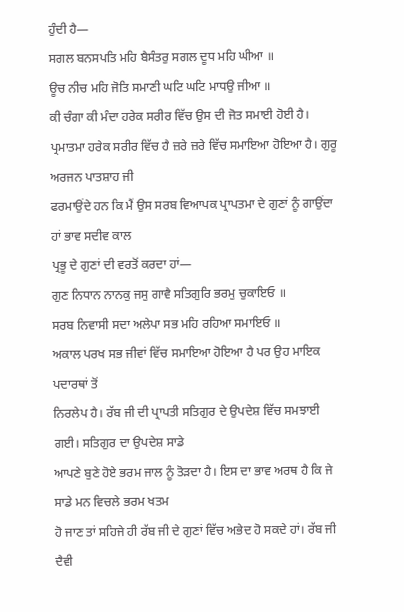ਹੁੰਦੀ ਹੈ—
ਸਗਲ ਬਨਸਪਤਿ ਮਹਿ ਬੈਸੰਤਰੁ ਸਗਲ ਦੂਧ ਮਹਿ ਘੀਆ ॥
ਊਚ ਨੀਚ ਮਹਿ ਜੋਤਿ ਸਮਾਣੀ ਘਟਿ ਘਟਿ ਮਾਧਉ ਜੀਆ ॥
ਕੀ ਚੰਗਾ ਕੀ ਮੰਦਾ ਹਰੇਕ ਸਰੀਰ ਵਿੱਚ ਉਸ ਦੀ ਜੋਤ ਸਮਾਈ ਹੋਈ ਹੈ।
ਪ੍ਰਮਾਤਮਾ ਹਰੇਕ ਸਰੀਰ ਵਿੱਚ ਹੈ ਜ਼ਰੇ ਜ਼ਰੇ ਵਿੱਚ ਸਮਾਇਆ ਹੋਇਆ ਹੈ। ਗੁਰੂ ਅਰਜਨ ਪਾਤਸ਼ਾਹ ਜੀ
ਫਰਮਾਉਂਦੇ ਹਨ ਕਿ ਮੈਂ ਉਸ ਸਰਬ ਵਿਆਪਕ ਪ੍ਰਾਪਤਮਾ ਦੇ ਗੁਣਾਂ ਨੂੰ ਗਾਉਂਦਾ ਹਾਂ ਭਾਵ ਸਦੀਵ ਕਾਲ
ਪ੍ਰਭੂ ਦੇ ਗੁਣਾਂ ਦੀ ਵਰਤੋਂ ਕਰਦਾ ਹਾਂ—
ਗੁਣ ਨਿਧਾਨ ਨਾਨਕੁ ਜਸੁ ਗਾਵੈ ਸਤਿਗੁਰਿ ਭਰਮੁ ਚੁਕਾਇਓ ॥
ਸਰਬ ਨਿਵਾਸੀ ਸਦਾ ਅਲੇਪਾ ਸਭ ਮਹਿ ਰਹਿਆ ਸਮਾਇਓ ॥
ਅਕਾਲ ਪਰਖ ਸਭ ਜੀਵਾਂ ਵਿੱਚ ਸਮਾਇਆ ਹੋਇਆ ਹੈ ਪਰ ਉਹ ਮਾਇਕ ਪਦਾਰਥਾਂ ਤੋਂ
ਨਿਰਲੇਪ ਹੈ। ਰੱਬ ਜੀ ਦੀ ਪ੍ਰਾਪਤੀ ਸਤਿਗੁਰ ਦੇ ਉਪਦੇਸ਼ ਵਿੱਚ ਸਮਝਾਈ ਗਈ। ਸਤਿਗੁਰ ਦਾ ਉਪਦੇਸ਼ ਸਾਡੇ
ਆਪਣੇ ਬੁਣੇ ਹੋਏ ਭਰਮ ਜਾਲ ਨੂੰ ਤੋੜਦਾ ਹੈ। ਇਸ ਦਾ ਭਾਵ ਅਰਥ ਹੈ ਕਿ ਜੇ ਸਾਡੇ ਮਨ ਵਿਚਲੇ ਭਰਮ ਖਤਮ
ਹੋ ਜਾਣ ਤਾਂ ਸਹਿਜੇ ਹੀ ਰੱਬ ਜੀ ਦੇ ਗੁਣਾਂ ਵਿੱਚ ਅਭੇਦ ਹੋ ਸਕਦੇ ਹਾਂ। ਰੱਬ ਜੀ ਦੈਵੀ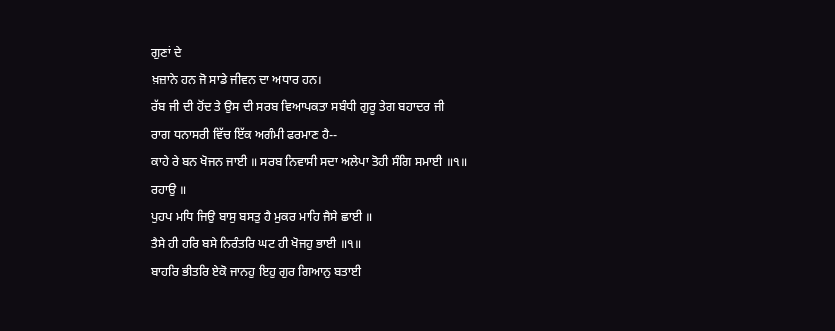ਗੁਣਾਂ ਦੇ
ਖ਼ਜ਼ਾਨੇ ਹਨ ਜੋ ਸਾਡੇ ਜੀਵਨ ਦਾ ਅਧਾਰ ਹਨ।
ਰੱਬ ਜੀ ਦੀ ਹੋਂਦ ਤੇ ਉਸ ਦੀ ਸਰਬ ਵਿਆਪਕਤਾ ਸਬੰਧੀ ਗੁਰੂ ਤੇਗ ਬਹਾਦਰ ਜੀ
ਰਾਗ ਧਨਾਸਰੀ ਵਿੱਚ ਇੱਕ ਅਗੰਮੀ ਫਰਮਾਣ ਹੈ--
ਕਾਹੇ ਰੇ ਬਨ ਖੋਜਨ ਜਾਈ ॥ ਸਰਬ ਨਿਵਾਸੀ ਸਦਾ ਅਲੇਪਾ ਤੋਹੀ ਸੰਗਿ ਸਮਾਈ ॥੧॥
ਰਹਾਉ ॥
ਪੁਹਪ ਮਧਿ ਜਿਉ ਬਾਸੁ ਬਸਤੁ ਹੈ ਮੁਕਰ ਮਾਹਿ ਜੈਸੇ ਛਾਈ ॥
ਤੈਸੇ ਹੀ ਹਰਿ ਬਸੇ ਨਿਰੰਤਰਿ ਘਟ ਹੀ ਖੋਜਹੁ ਭਾਈ ॥੧॥
ਬਾਹਰਿ ਭੀਤਰਿ ਏਕੋ ਜਾਨਹੁ ਇਹੁ ਗੁਰ ਗਿਆਨੁ ਬਤਾਈ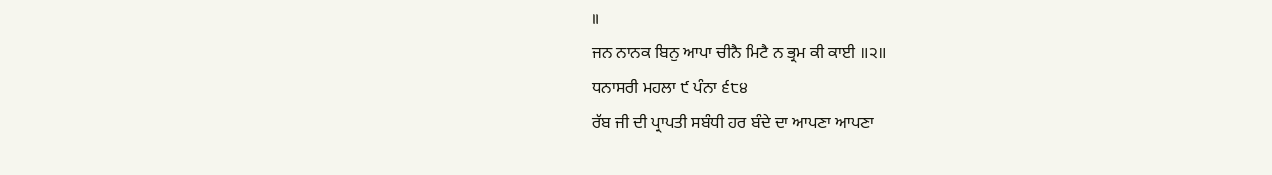॥
ਜਨ ਨਾਨਕ ਬਿਨੁ ਆਪਾ ਚੀਨੈ ਮਿਟੈ ਨ ਭ੍ਰਮ ਕੀ ਕਾਈ ॥੨॥
ਧਨਾਸਰੀ ਮਹਲਾ ੯ ਪੰਨਾ ੬੮੪
ਰੱਬ ਜੀ ਦੀ ਪ੍ਰਾਪਤੀ ਸਬੰਧੀ ਹਰ ਬੰਦੇ ਦਾ ਆਪਣਾ ਆਪਣਾ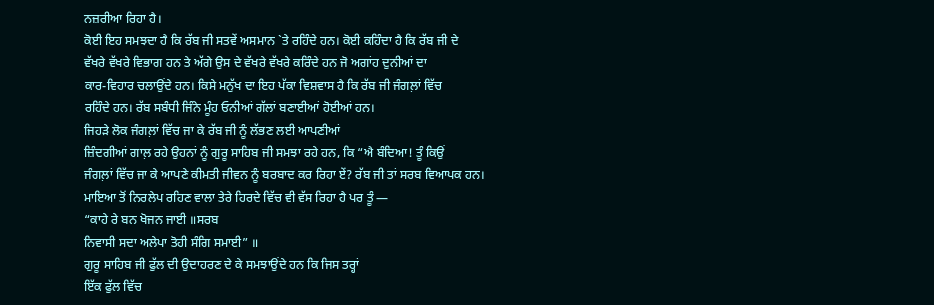ਨਜ਼ਰੀਆ ਰਿਹਾ ਹੈ।
ਕੋਈ ਇਹ ਸਮਝਦਾ ਹੈ ਕਿ ਰੱਬ ਜੀ ਸਤਵੇਂ ਅਸਮਾਨ `ਤੇ ਰਹਿੰਦੇ ਹਨ। ਕੋਈ ਕਹਿੰਦਾ ਹੈ ਕਿ ਰੱਬ ਜੀ ਦੇ
ਵੱਖਰੇ ਵੱਖਰੇ ਵਿਭਾਗ ਹਨ ਤੇ ਅੱਗੇ ਉਸ ਦੇ ਵੱਖਰੇ ਵੱਖਰੇ ਕਰਿੰਦੇ ਹਨ ਜੋ ਅਗਾਂਹ ਦੁਨੀਆਂ ਦਾ
ਕਾਰ-ਵਿਹਾਰ ਚਲਾਉਂਦੇ ਹਨ। ਕਿਸੇ ਮਨੁੱਖ ਦਾ ਇਹ ਪੱਕਾ ਵਿਸ਼ਵਾਸ ਹੈ ਕਿ ਰੱਬ ਜੀ ਜੰਗਲ਼ਾਂ ਵਿੱਚ
ਰਹਿੰਦੇ ਹਨ। ਰੱਬ ਸਬੰਧੀ ਜਿੰਨੇ ਮੂੰਹ ਓਨੀਆਂ ਗੱਲਾਂ ਬਣਾਈਆਂ ਹੋਈਆਂ ਹਨ।
ਜਿਹੜੇ ਲੋਕ ਜੰਗਲ਼ਾਂ ਵਿੱਚ ਜਾ ਕੇ ਰੱਬ ਜੀ ਨੂੰ ਲੱਭਣ ਲਈ ਆਪਣੀਆਂ
ਜ਼ਿੰਦਗੀਆਂ ਗਾਲ਼ ਰਹੇ ਉਹਨਾਂ ਨੂੰ ਗੁਰੂ ਸਾਹਿਬ ਜੀ ਸਮਝਾ ਰਹੇ ਹਨ, ਕਿ “ਐ ਬੰਦਿਆ! ਤੂੰ ਕਿਉਂ
ਜੰਗਲ਼ਾਂ ਵਿੱਚ ਜਾ ਕੇ ਆਪਣੇ ਕੀਮਤੀ ਜੀਵਨ ਨੂੰ ਬਰਬਾਦ ਕਰ ਰਿਹਾ ਏਂ? ਰੱਬ ਜੀ ਤਾਂ ਸਰਬ ਵਿਆਪਕ ਹਨ।
ਮਾਇਆ ਤੋਂ ਨਿਰਲੇਪ ਰਹਿਣ ਵਾਲਾ ਤੇਰੇ ਹਿਰਦੇ ਵਿੱਚ ਵੀ ਵੱਸ ਰਿਹਾ ਹੈ ਪਰ ਤੂੰ —
“ਕਾਹੇ ਰੇ ਬਨ ਖੋਜਨ ਜਾਈ ॥ਸਰਬ
ਨਿਵਾਸੀ ਸਦਾ ਅਲੇਪਾ ਤੋਹੀ ਸੰਗਿ ਸਮਾਈ” ॥
ਗੁਰੂ ਸਾਹਿਬ ਜੀ ਫੁੱਲ ਦੀ ਉਦਾਹਰਣ ਦੇ ਕੇ ਸਮਝਾਉਂਦੇ ਹਨ ਕਿ ਜਿਸ ਤਰ੍ਹਾਂ
ਇੱਕ ਫੁੱਲ ਵਿੱਚ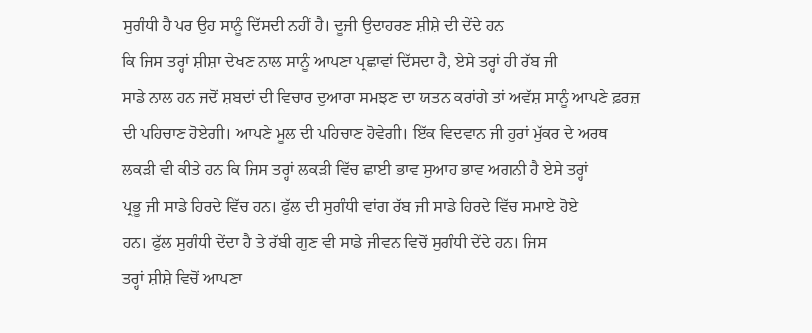ਸੁਗੰਧੀ ਹੈ ਪਰ ਉਹ ਸਾਨੂੰ ਦਿੱਸਦੀ ਨਹੀਂ ਹੈ। ਦੂਜੀ ਉਦਾਹਰਣ ਸ਼ੀਸ਼ੇ ਦੀ ਦੇਂਦੇ ਹਨ
ਕਿ ਜਿਸ ਤਰ੍ਹਾਂ ਸ਼ੀਸ਼ਾ ਦੇਖਣ ਨਾਲ ਸਾਨੂੰ ਆਪਣਾ ਪ੍ਰਛਾਵਾਂ ਦਿੱਸਦਾ ਹੈ, ਏਸੇ ਤਰ੍ਹਾਂ ਹੀ ਰੱਬ ਜੀ
ਸਾਡੇ ਨਾਲ ਹਨ ਜਦੋਂ ਸ਼ਬਦਾਂ ਦੀ ਵਿਚਾਰ ਦੁਆਰਾ ਸਮਝਣ ਦਾ ਯਤਨ ਕਰਾਂਗੇ ਤਾਂ ਅਵੱਸ਼ ਸਾਨੂੰ ਆਪਣੇ ਫ਼ਰਜ਼
ਦੀ ਪਹਿਚਾਣ ਹੋਏਗੀ। ਆਪਣੇ ਮੂਲ ਦੀ ਪਹਿਚਾਣ ਹੋਵੇਗੀ। ਇੱਕ ਵਿਦਵਾਨ ਜੀ ਹੁਰਾਂ ਮੁੱਕਰ ਦੇ ਅਰਥ
ਲਕੜੀ ਵੀ ਕੀਤੇ ਹਨ ਕਿ ਜਿਸ ਤਰ੍ਹਾਂ ਲਕੜੀ ਵਿੱਚ ਛਾਈ ਭਾਵ ਸੁਆਹ ਭਾਵ ਅਗਨੀ ਹੈ ਏਸੇ ਤਰ੍ਹਾਂ
ਪ੍ਰਭੂ ਜੀ ਸਾਡੇ ਹਿਰਦੇ ਵਿੱਚ ਹਨ। ਫੁੱਲ ਦੀ ਸੁਗੰਧੀ ਵਾਂਗ ਰੱਬ ਜੀ ਸਾਡੇ ਹਿਰਦੇ ਵਿੱਚ ਸਮਾਏ ਹੋਏ
ਹਨ। ਫੁੱਲ ਸੁਗੰਧੀ ਦੇਂਦਾ ਹੈ ਤੇ ਰੱਬੀ ਗੁਣ ਵੀ ਸਾਡੇ ਜੀਵਨ ਵਿਚੋਂ ਸੁਗੰਧੀ ਦੇਂਦੇ ਹਨ। ਜਿਸ
ਤਰ੍ਹਾਂ ਸ਼ੀਸ਼ੇ ਵਿਚੋਂ ਆਪਣਾ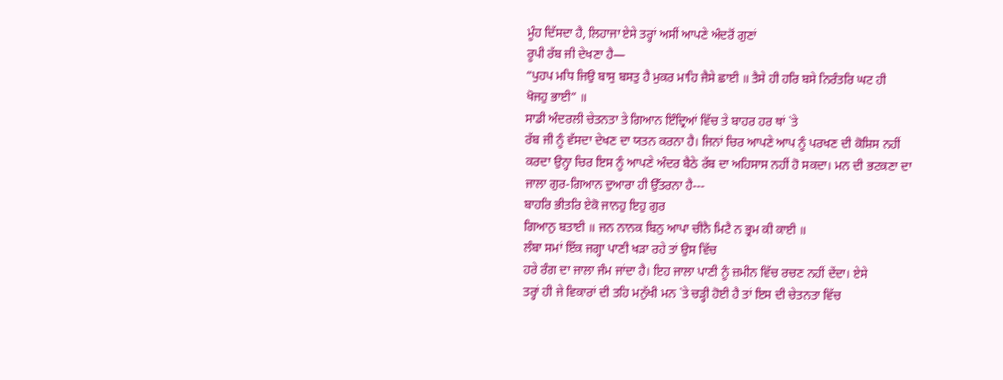ਮੂੰਹ ਦਿੱਸਦਾ ਹੈ, ਲਿਹਾਜਾ ਏਸੇ ਤਰ੍ਹਾਂ ਅਸੀਂ ਆਪਣੇ ਅੰਦਰੋਂ ਗੁਣਾਂ
ਰੂਪੀ ਰੱਬ ਜੀ ਦੇਖਣਾ ਹੈ—
“ਪੁਹਪ ਮਧਿ ਜਿਉ ਬਾਸੁ ਬਸਤੁ ਹੈ ਮੁਕਰ ਮਾਹਿ ਜੈਸੇ ਛਾਈ ॥ ਤੈਸੇ ਹੀ ਹਰਿ ਬਸੇ ਨਿਰੰਤਰਿ ਘਟ ਹੀ
ਖੋਜਹੁ ਭਾਈ” ॥
ਸਾਡੀ ਅੰਦਰਲੀ ਚੇਤਨਤਾ ਤੇ ਗਿਆਨ ਇੰਦ੍ਰਿਆਂ ਵਿੱਚ ਤੇ ਬਾਹਰ ਹਰ ਥਾਂ `ਤੇ
ਰੱਬ ਜੀ ਨੂੰ ਵੱਸਦਾ ਦੇਖਣ ਦਾ ਯਤਨ ਕਰਨਾ ਹੈ। ਜਿਨਾਂ ਚਿਰ ਆਪਣੇ ਆਪ ਨੂੰ ਪਰਖਣ ਦੀ ਕੋਸ਼ਿਸ ਨਹੀਂ
ਕਰਦਾ ਉਨ੍ਹਾ ਚਿਰ ਇਸ ਨੂੰ ਆਪਣੇ ਅੰਦਰ ਬੈਠੇ ਰੱਬ ਦਾ ਅਹਿਸਾਸ ਨਹੀਂ ਹੋ ਸਕਦਾ। ਮਨ ਦੀ ਭਟਕਣਾ ਦਾ
ਜਾਲਾ ਗੁਰ-ਗਿਆਨ ਦੁਆਰਾ ਹੀ ਉੱਤਰਨਾ ਹੈ---
ਬਾਹਰਿ ਭੀਤਰਿ ਏਕੋ ਜਾਨਹੁ ਇਹੁ ਗੁਰ
ਗਿਆਨੁ ਬਤਾਈ ॥ ਜਨ ਨਾਨਕ ਬਿਨੁ ਆਪਾ ਚੀਨੈ ਮਿਟੈ ਨ ਭ੍ਰਮ ਕੀ ਕਾਈ ॥
ਲੰਬਾ ਸਮਾਂ ਇੱਕ ਜਗ੍ਹਾ ਪਾਣੀ ਖੜਾ ਰਹੇ ਤਾਂ ਉਸ ਵਿੱਚ
ਹਰੇ ਰੰਗ ਦਾ ਜਾਲਾ ਜੰਮ ਜਾਂਦਾ ਹੈ। ਇਹ ਜਾਲਾ ਪਾਣੀ ਨੂੰ ਜ਼ਮੀਨ ਵਿੱਚ ਰਚਣ ਨਹੀਂ ਦੇਂਦਾ। ਏਸੇ
ਤਰ੍ਹਾਂ ਹੀ ਜੇ ਵਿਕਾਰਾਂ ਦੀ ਤਹਿ ਮਨੁੱਖੀ ਮਨ `ਤੇ ਚੜ੍ਹੀ ਹੋਈ ਹੈ ਤਾਂ ਇਸ ਦੀ ਚੇਤਨਤਾ ਵਿੱਚ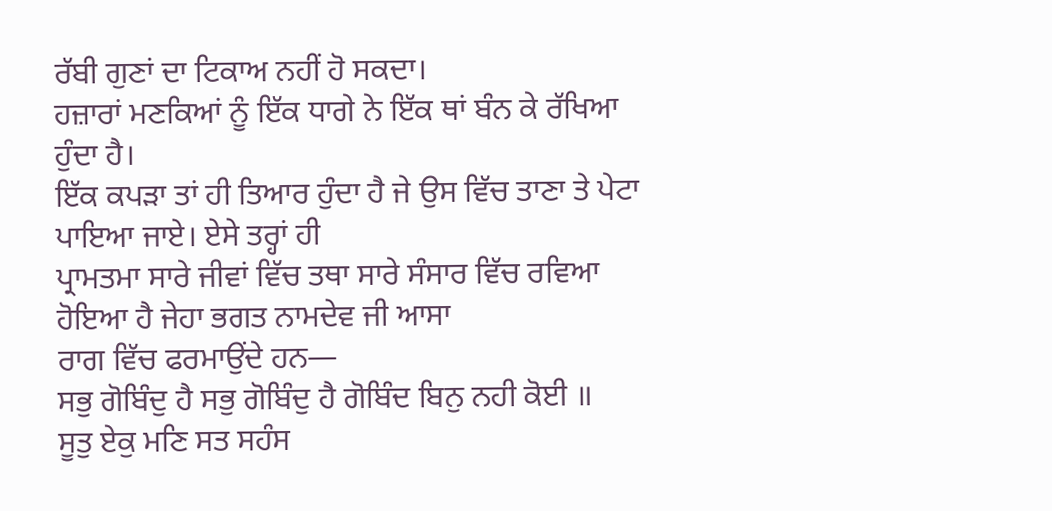ਰੱਬੀ ਗੁਣਾਂ ਦਾ ਟਿਕਾਅ ਨਹੀਂ ਹੋ ਸਕਦਾ।
ਹਜ਼ਾਰਾਂ ਮਣਕਿਆਂ ਨੂੰ ਇੱਕ ਧਾਗੇ ਨੇ ਇੱਕ ਥਾਂ ਬੰਨ ਕੇ ਰੱਖਿਆ ਹੁੰਦਾ ਹੈ।
ਇੱਕ ਕਪੜਾ ਤਾਂ ਹੀ ਤਿਆਰ ਹੁੰਦਾ ਹੈ ਜੇ ਉਸ ਵਿੱਚ ਤਾਣਾ ਤੇ ਪੇਟਾ ਪਾਇਆ ਜਾਏ। ਏਸੇ ਤਰ੍ਹਾਂ ਹੀ
ਪ੍ਰਾਮਤਮਾ ਸਾਰੇ ਜੀਵਾਂ ਵਿੱਚ ਤਥਾ ਸਾਰੇ ਸੰਸਾਰ ਵਿੱਚ ਰਵਿਆ ਹੋਇਆ ਹੈ ਜੇਹਾ ਭਗਤ ਨਾਮਦੇਵ ਜੀ ਆਸਾ
ਰਾਗ ਵਿੱਚ ਫਰਮਾਉਂਦੇ ਹਨ—
ਸਭੁ ਗੋਬਿੰਦੁ ਹੈ ਸਭੁ ਗੋਬਿੰਦੁ ਹੈ ਗੋਬਿੰਦ ਬਿਨੁ ਨਹੀ ਕੋਈ ॥
ਸੂਤੁ ਏਕੁ ਮਣਿ ਸਤ ਸਹੰਸ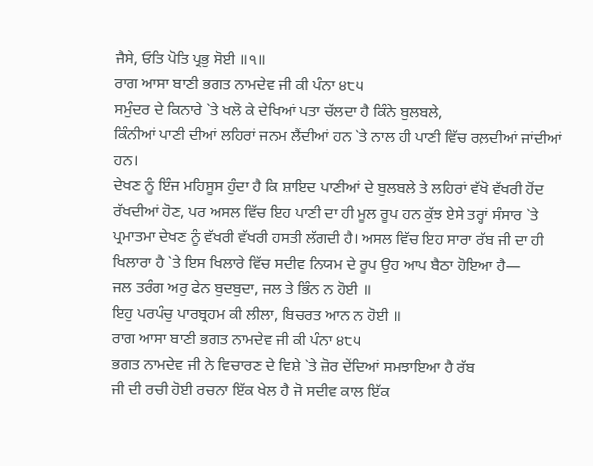ਜੈਸੇ, ਓਤਿ ਪੋਤਿ ਪ੍ਰਭੁ ਸੋਈ ॥੧॥
ਰਾਗ ਆਸਾ ਬਾਣੀ ਭਗਤ ਨਾਮਦੇਵ ਜੀ ਕੀ ਪੰਨਾ ੪੮੫
ਸਮੁੰਦਰ ਦੇ ਕਿਨਾਰੇ `ਤੇ ਖਲੋ ਕੇ ਦੇਖਿਆਂ ਪਤਾ ਚੱਲਦਾ ਹੈ ਕਿੰਨੇ ਬੁਲਬਲੇ,
ਕਿੰਨੀਆਂ ਪਾਣੀ ਦੀਆਂ ਲਹਿਰਾਂ ਜਨਮ ਲੈਂਦੀਆਂ ਹਨ `ਤੇ ਨਾਲ ਹੀ ਪਾਣੀ ਵਿੱਚ ਰਲ਼ਦੀਆਂ ਜਾਂਦੀਆਂ ਹਨ।
ਦੇਖਣ ਨੂੰ ਇੰਜ ਮਹਿਸੂਸ ਹੁੰਦਾ ਹੈ ਕਿ ਸ਼ਾਇਦ ਪਾਣੀਆਂ ਦੇ ਬੁਲਬਲੇ ਤੇ ਲਹਿਰਾਂ ਵੱਖੋ ਵੱਖਰੀ ਹੋਂਦ
ਰੱਖਦੀਆਂ ਹੋਣ, ਪਰ ਅਸਲ ਵਿੱਚ ਇਹ ਪਾਣੀ ਦਾ ਹੀ ਮੂਲ ਰੂਪ ਹਨ ਕੁੱਝ ਏਸੇ ਤਰ੍ਹਾਂ ਸੰਸਾਰ `ਤੇ
ਪ੍ਰਮਾਤਮਾ ਦੇਖਣ ਨੂੰ ਵੱਖਰੀ ਵੱਖਰੀ ਹਸਤੀ ਲੱਗਦੀ ਹੈ। ਅਸਲ ਵਿੱਚ ਇਹ ਸਾਰਾ ਰੱਬ ਜੀ ਦਾ ਹੀ
ਖਿਲਾਰਾ ਹੈ `ਤੇ ਇਸ ਖਿਲਾਰੇ ਵਿੱਚ ਸਦੀਵ ਨਿਯਮ ਦੇ ਰੂਪ ਉਹ ਆਪ ਬੈਠਾ ਹੋਇਆ ਹੈ—
ਜਲ ਤਰੰਗ ਅਰੁ ਫੇਨ ਬੁਦਬੁਦਾ, ਜਲ ਤੇ ਭਿੰਨ ਨ ਹੋਈ ॥
ਇਹੁ ਪਰਪੰਚੁ ਪਾਰਬ੍ਰਹਮ ਕੀ ਲੀਲਾ, ਬਿਚਰਤ ਆਨ ਨ ਹੋਈ ॥
ਰਾਗ ਆਸਾ ਬਾਣੀ ਭਗਤ ਨਾਮਦੇਵ ਜੀ ਕੀ ਪੰਨਾ ੪੮੫
ਭਗਤ ਨਾਮਦੇਵ ਜੀ ਨੇ ਵਿਚਾਰਣ ਦੇ ਵਿਸ਼ੇ `ਤੇ ਜ਼ੋਰ ਦੇਂਦਿਆਂ ਸਮਝਾਇਆ ਹੈ ਰੱਬ
ਜੀ ਦੀ ਰਚੀ ਹੋਈ ਰਚਨਾ ਇੱਕ ਖੇਲ ਹੈ ਜੋ ਸਦੀਵ ਕਾਲ ਇੱਕ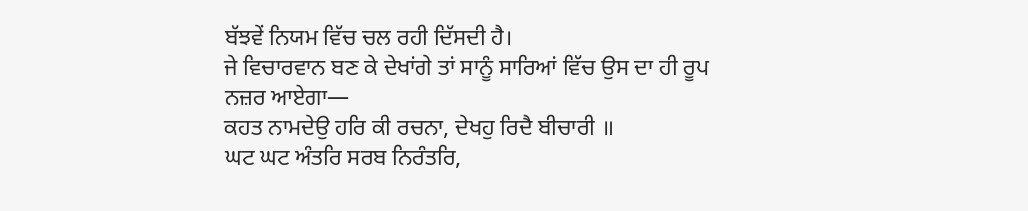ਬੱਝਵੇਂ ਨਿਯਮ ਵਿੱਚ ਚਲ ਰਹੀ ਦਿੱਸਦੀ ਹੈ।
ਜੇ ਵਿਚਾਰਵਾਨ ਬਣ ਕੇ ਦੇਖਾਂਗੇ ਤਾਂ ਸਾਨੂੰ ਸਾਰਿਆਂ ਵਿੱਚ ਉਸ ਦਾ ਹੀ ਰੂਪ ਨਜ਼ਰ ਆਏਗਾ—
ਕਹਤ ਨਾਮਦੇਉ ਹਰਿ ਕੀ ਰਚਨਾ, ਦੇਖਹੁ ਰਿਦੈ ਬੀਚਾਰੀ ॥
ਘਟ ਘਟ ਅੰਤਰਿ ਸਰਬ ਨਿਰੰਤਰਿ,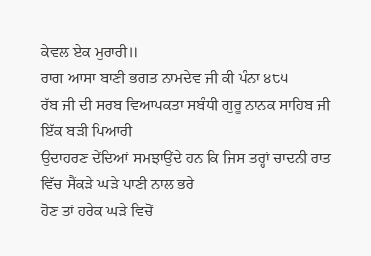ਕੇਵਲ ਏਕ ਮੁਰਾਰੀ॥
ਰਾਗ ਆਸਾ ਬਾਣੀ ਭਗਤ ਨਾਮਦੇਵ ਜੀ ਕੀ ਪੰਨਾ ੪੮੫
ਰੱਬ ਜੀ ਦੀ ਸਰਬ ਵਿਆਪਕਤਾ ਸਬੰਧੀ ਗੁਰੂ ਨਾਨਕ ਸਾਹਿਬ ਜੀ ਇੱਕ ਬੜੀ ਪਿਆਰੀ
ਉਦਾਹਰਣ ਦੇਂਦਿਆਂ ਸਮਝਾਉਂਦੇ ਹਨ ਕਿ ਜਿਸ ਤਰ੍ਹਾਂ ਚਾਦਨੀ ਰਾਤ ਵਿੱਚ ਸੈਂਕੜੇ ਘੜੇ ਪਾਣੀ ਨਾਲ ਭਰੇ
ਹੋਣ ਤਾਂ ਹਰੇਕ ਘੜੇ ਵਿਚੋਂ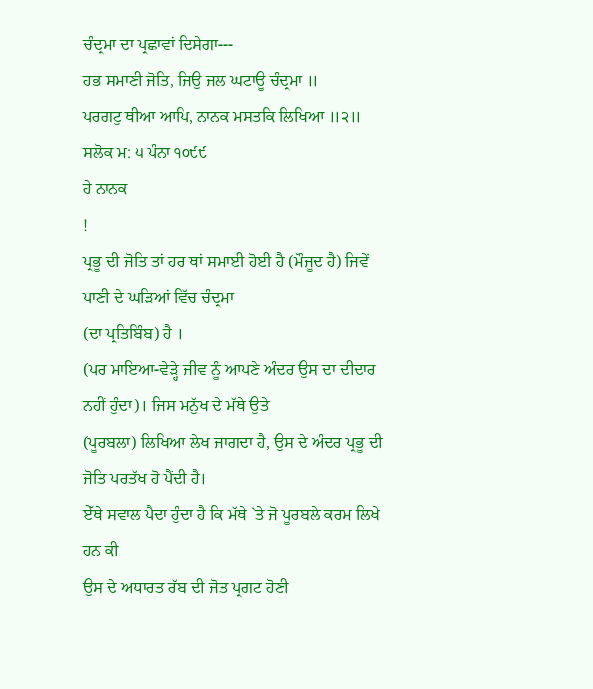ਚੰਦ੍ਰਮਾ ਦਾ ਪ੍ਰਛਾਵਾਂ ਦਿਸੇਗਾ---
ਹਭ ਸਮਾਣੀ ਜੋਤਿ, ਜਿਉ ਜਲ ਘਟਾਊ ਚੰਦ੍ਰਮਾ ॥
ਪਰਗਟੁ ਥੀਆ ਆਪਿ, ਨਾਨਕ ਮਸਤਕਿ ਲਿਖਿਆ ॥੨॥
ਸਲੋਕ ਮ: ੫ ਪੰਨਾ ੧੦੯੯
ਹੇ ਨਾਨਕ
!
ਪ੍ਰਭੂ ਦੀ ਜੋਤਿ ਤਾਂ ਹਰ ਥਾਂ ਸਮਾਈ ਹੋਈ ਹੈ (ਮੌਜੂਦ ਹੈ) ਜਿਵੇਂ ਪਾਣੀ ਦੇ ਘੜਿਆਂ ਵਿੱਚ ਚੰਦ੍ਰਮਾ
(ਦਾ ਪ੍ਰਤਿਬਿੰਬ) ਹੈ ।
(ਪਰ ਮਾਇਆ-ਵੇੜ੍ਹੇ ਜੀਵ ਨੂੰ ਆਪਣੇ ਅੰਦਰ ਉਸ ਦਾ ਦੀਦਾਰ ਨਹੀਂ ਹੁੰਦਾ)। ਜਿਸ ਮਨੁੱਖ ਦੇ ਮੱਥੇ ਉਤੇ
(ਪੂਰਬਲਾ) ਲਿਖਿਆ ਲੇਖ ਜਾਗਦਾ ਹੈ, ਉਸ ਦੇ ਅੰਦਰ ਪ੍ਰਭੂ ਦੀ ਜੋਤਿ ਪਰਤੱਖ ਹੋ ਪੈਂਦੀ ਹੈ।
ਏੱਥੇ ਸਵਾਲ ਪੈਦਾ ਹੁੰਦਾ ਹੈ ਕਿ ਮੱਥੇ `ਤੇ ਜੋ ਪੂਰਬਲੇ ਕਰਮ ਲਿਖੇ ਹਨ ਕੀ
ਉਸ ਦੇ ਅਧਾਰਤ ਰੱਬ ਦੀ ਜੋਤ ਪ੍ਰਗਟ ਹੋਣੀ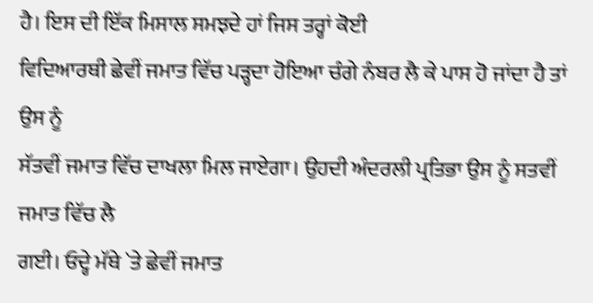ਹੈ। ਇਸ ਦੀ ਇੱਕ ਮਿਸਾਲ ਸਮਝਦੇ ਹਾਂ ਜਿਸ ਤਰ੍ਹਾਂ ਕੋਈ
ਵਿਦਿਆਰਥੀ ਛੇਵੀਂ ਜਮਾਤ ਵਿੱਚ ਪੜ੍ਹਦਾ ਹੋਇਆ ਚੰਗੇ ਨੰਬਰ ਲੈ ਕੇ ਪਾਸ ਹੋ ਜਾਂਦਾ ਹੈ ਤਾਂ ਉਸ ਨੂੰ
ਸੱਤਵੀਂ ਜਮਾਤ ਵਿੱਚ ਦਾਖਲਾ ਮਿਲ ਜਾਏਗਾ। ਉਹਦੀ ਅੰਦਰਲੀ ਪ੍ਰਤਿਭਾ ਉਸ ਨੂੰ ਸਤਵੀਂ ਜਮਾਤ ਵਿੱਚ ਲੈ
ਗਈ। ਓਦ੍ਹੇ ਮੱਥੇ `ਤੇ ਛੇਵੀਂ ਜਮਾਤ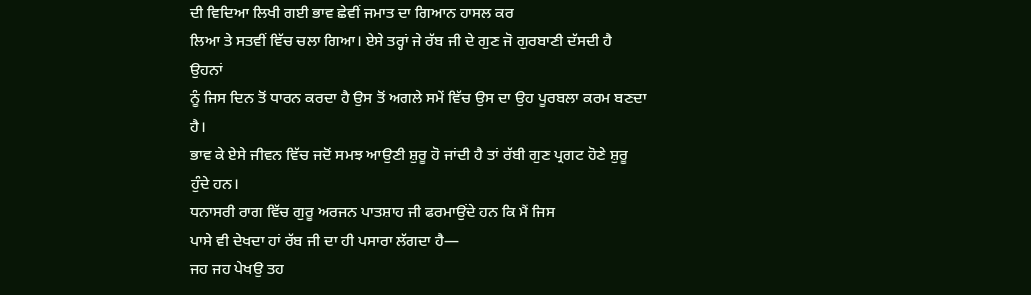ਦੀ ਵਿਦਿਆ ਲਿਖੀ ਗਈ ਭਾਵ ਛੇਵੀਂ ਜਮਾਤ ਦਾ ਗਿਆਨ ਹਾਸਲ ਕਰ
ਲਿਆ ਤੇ ਸਤਵੀਂ ਵਿੱਚ ਚਲਾ ਗਿਆ। ਏਸੇ ਤਰ੍ਹਾਂ ਜੇ ਰੱਬ ਜੀ ਦੇ ਗੁਣ ਜੋ ਗੁਰਬਾਣੀ ਦੱਸਦੀ ਹੈ ਉਹਨਾਂ
ਨੂੰ ਜਿਸ ਦਿਨ ਤੋਂ ਧਾਰਨ ਕਰਦਾ ਹੈ ਉਸ ਤੋਂ ਅਗਲੇ ਸਮੇਂ ਵਿੱਚ ਉਸ ਦਾ ਉਹ ਪੂਰਬਲਾ ਕਰਮ ਬਣਦਾ ਹੈ।
ਭਾਵ ਕੇ ਏਸੇ ਜੀਵਨ ਵਿੱਚ ਜਦੋਂ ਸਮਝ ਆਉਣੀ ਸ਼ੁਰੂ ਹੋ ਜਾਂਦੀ ਹੈ ਤਾਂ ਰੱਬੀ ਗੁਣ ਪ੍ਰਗਟ ਹੋਣੇ ਸ਼ੁਰੂ
ਹੁੰਦੇ ਹਨ।
ਧਨਾਸਰੀ ਰਾਗ ਵਿੱਚ ਗੁਰੂ ਅਰਜਨ ਪਾਤਸ਼ਾਹ ਜੀ ਫਰਮਾਉਂਦੇ ਹਨ ਕਿ ਮੈਂ ਜਿਸ
ਪਾਸੇ ਵੀ ਦੇਖਦਾ ਹਾਂ ਰੱਬ ਜੀ ਦਾ ਹੀ ਪਸਾਰਾ ਲੱਗਦਾ ਹੈ—
ਜਹ ਜਹ ਪੇਖਉ ਤਹ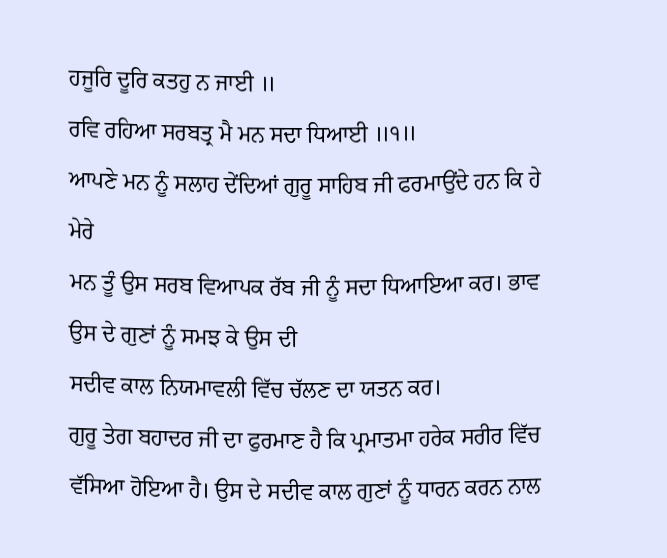ਹਜੂਰਿ ਦੂਰਿ ਕਤਹੁ ਨ ਜਾਈ ॥
ਰਵਿ ਰਹਿਆ ਸਰਬਤ੍ਰ ਮੈ ਮਨ ਸਦਾ ਧਿਆਈ ॥੧॥
ਆਪਣੇ ਮਨ ਨੂੰ ਸਲਾਹ ਦੇਂਦਿਆਂ ਗੁਰੂ ਸਾਹਿਬ ਜੀ ਫਰਮਾਉਂਦੇ ਹਨ ਕਿ ਹੇ ਮੇਰੇ
ਮਨ ਤੂੰ ਉਸ ਸਰਬ ਵਿਆਪਕ ਰੱਬ ਜੀ ਨੂੰ ਸਦਾ ਧਿਆਇਆ ਕਰ। ਭਾਵ ਉਸ ਦੇ ਗੁਣਾਂ ਨੂੰ ਸਮਝ ਕੇ ਉਸ ਦੀ
ਸਦੀਵ ਕਾਲ ਨਿਯਮਾਵਲੀ ਵਿੱਚ ਚੱਲਣ ਦਾ ਯਤਨ ਕਰ।
ਗੁਰੂ ਤੇਗ ਬਹਾਦਰ ਜੀ ਦਾ ਫੁਰਮਾਣ ਹੈ ਕਿ ਪ੍ਰਮਾਤਮਾ ਹਰੇਕ ਸਰੀਰ ਵਿੱਚ
ਵੱਸਿਆ ਹੋਇਆ ਹੈ। ਉਸ ਦੇ ਸਦੀਵ ਕਾਲ ਗੁਣਾਂ ਨੂੰ ਧਾਰਨ ਕਰਨ ਨਾਲ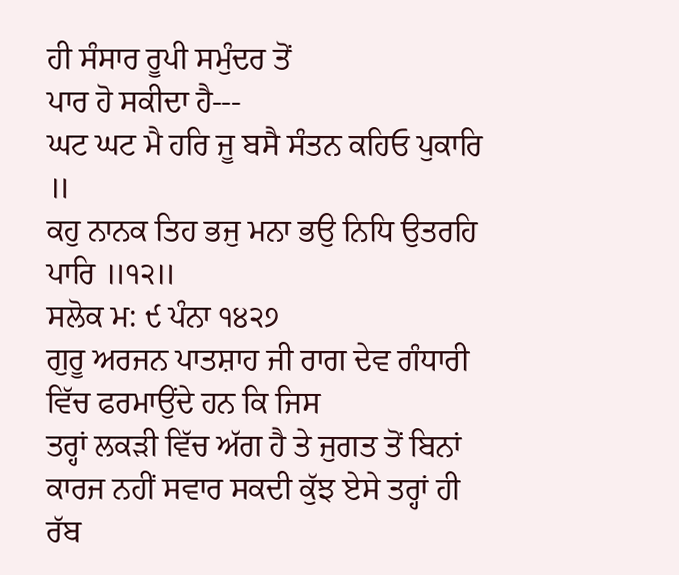ਹੀ ਸੰਸਾਰ ਰੂਪੀ ਸਮੁੰਦਰ ਤੋਂ
ਪਾਰ ਹੋ ਸਕੀਦਾ ਹੈ---
ਘਟ ਘਟ ਮੈ ਹਰਿ ਜੂ ਬਸੈ ਸੰਤਨ ਕਹਿਓ ਪੁਕਾਰਿ ॥
ਕਹੁ ਨਾਨਕ ਤਿਹ ਭਜੁ ਮਨਾ ਭਉ ਨਿਧਿ ਉਤਰਹਿ ਪਾਰਿ ॥੧੨॥
ਸਲੋਕ ਮ: ੯ ਪੰਨਾ ੧੪੨੭
ਗੁਰੂ ਅਰਜਨ ਪਾਤਸ਼ਾਹ ਜੀ ਰਾਗ ਦੇਵ ਗੰਧਾਰੀ ਵਿੱਚ ਫਰਮਾਉਂਦੇ ਹਨ ਕਿ ਜਿਸ
ਤਰ੍ਹਾਂ ਲਕੜੀ ਵਿੱਚ ਅੱਗ ਹੈ ਤੇ ਜੁਗਤ ਤੋਂ ਬਿਨਾਂ ਕਾਰਜ ਨਹੀਂ ਸਵਾਰ ਸਕਦੀ ਕੁੱਝ ਏਸੇ ਤਰ੍ਹਾਂ ਹੀ
ਰੱਬ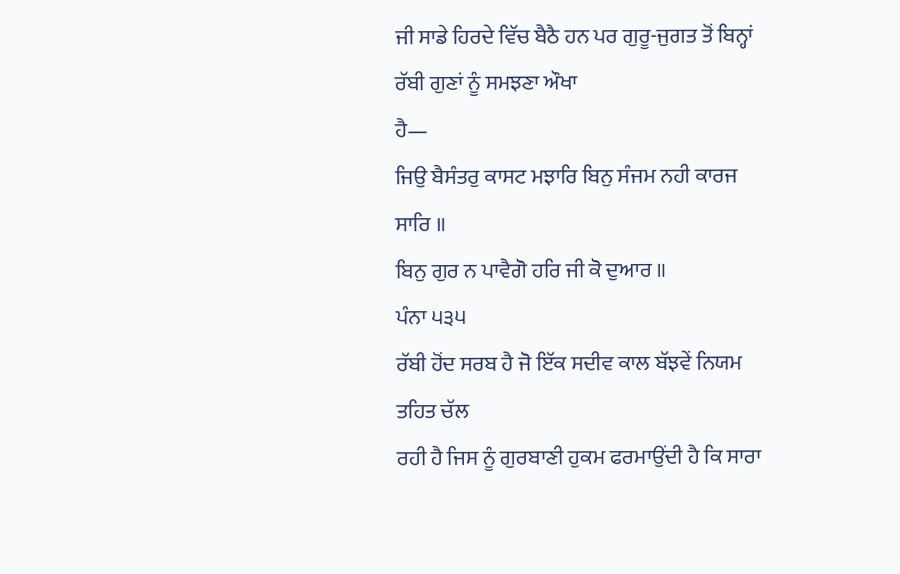ਜੀ ਸਾਡੇ ਹਿਰਦੇ ਵਿੱਚ ਬੈਠੈ ਹਨ ਪਰ ਗੁਰੂ-ਜੁਗਤ ਤੋਂ ਬਿਨ੍ਹਾਂ ਰੱਬੀ ਗੁਣਾਂ ਨੂੰ ਸਮਝਣਾ ਔਖਾ
ਹੈ—
ਜਿਉ ਬੈਸੰਤਰੁ ਕਾਸਟ ਮਝਾਰਿ ਬਿਨੁ ਸੰਜਮ ਨਹੀ ਕਾਰਜ ਸਾਰਿ ॥
ਬਿਨੁ ਗੁਰ ਨ ਪਾਵੈਗੋ ਹਰਿ ਜੀ ਕੋ ਦੁਆਰ ॥
ਪੰਨਾ ੫੩੫
ਰੱਬੀ ਹੋਂਦ ਸਰਬ ਹੈ ਜੋ ਇੱਕ ਸਦੀਵ ਕਾਲ ਬੱਝਵੇਂ ਨਿਯਮ ਤਹਿਤ ਚੱਲ
ਰਹੀ ਹੈ ਜਿਸ ਨੂੰ ਗੁਰਬਾਣੀ ਹੁਕਮ ਫਰਮਾਉਂਦੀ ਹੈ ਕਿ ਸਾਰਾ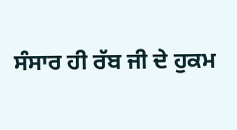ਸੰਸਾਰ ਹੀ ਰੱਬ ਜੀ ਦੇ ਹੁਕਮ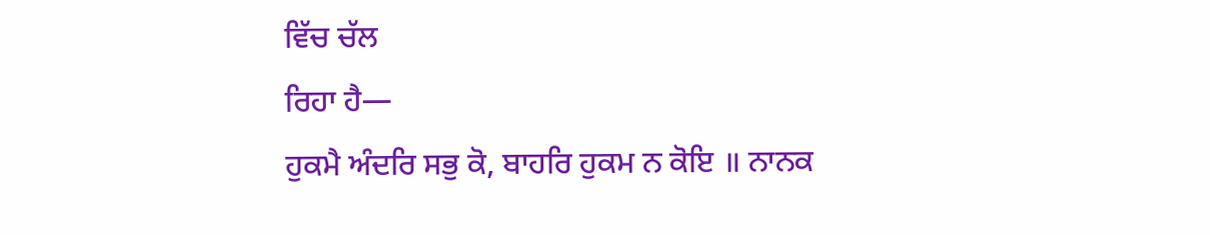ਵਿੱਚ ਚੱਲ
ਰਿਹਾ ਹੈ—
ਹੁਕਮੈ ਅੰਦਰਿ ਸਭੁ ਕੋ, ਬਾਹਰਿ ਹੁਕਮ ਨ ਕੋਇ ॥ ਨਾਨਕ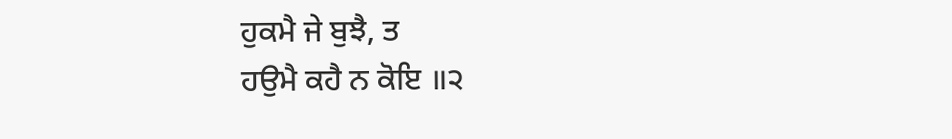ਹੁਕਮੈ ਜੇ ਬੁਝੈ, ਤ
ਹਉਮੈ ਕਹੈ ਨ ਕੋਇ ॥੨